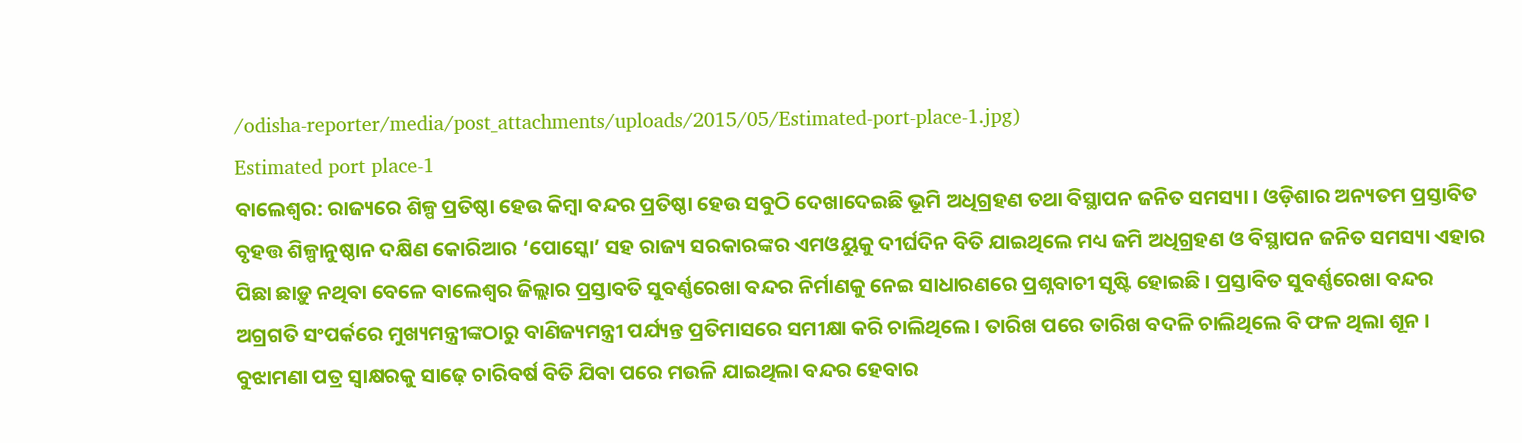/odisha-reporter/media/post_attachments/uploads/2015/05/Estimated-port-place-1.jpg)
Estimated port place-1
ବାଲେଶ୍ୱର: ରାଜ୍ୟରେ ଶିଳ୍ପ ପ୍ରତିଷ୍ଠା ହେଉ କିମ୍ୱା ବନ୍ଦର ପ୍ରତିଷ୍ଠା ହେଉ ସବୁଠି ଦେଖାଦେଇଛି ଭୂମି ଅଧିଗ୍ରହଣ ତଥା ବିସ୍ଥାପନ ଜନିତ ସମସ୍ୟା । ଓଡ଼ିଶାର ଅନ୍ୟତମ ପ୍ରସ୍ତାବିତ ବୃହତ୍ତ ଶିଳ୍ପାନୁଷ୍ଠାନ ଦକ୍ଷିଣ କୋରିଆର ‘ପୋସ୍କୋ’ ସହ ରାଜ୍ୟ ସରକାରଙ୍କର ଏମଓୟୁକୁ ଦୀର୍ଘଦିନ ବିତି ଯାଇଥିଲେ ମଧ୍ୟ ଜମି ଅଧିଗ୍ରହଣ ଓ ବିସ୍ଥାପନ ଜନିତ ସମସ୍ୟା ଏହାର ପିଛା ଛାଡ଼ୁ ନଥିବା ବେଳେ ବାଲେଶ୍ୱର ଜିଲ୍ଲାର ପ୍ରସ୍ତାବତି ସୁବର୍ଣ୍ଣରେଖା ବନ୍ଦର ନିର୍ମାଣକୁ ନେଇ ସାଧାରଣରେ ପ୍ରଶ୍ନବାଚୀ ସୃଷ୍ଟି ହୋଇଛି । ପ୍ରସ୍ତାବିତ ସୁବର୍ଣ୍ଣରେଖା ବନ୍ଦର ଅଗ୍ରଗତି ସଂପର୍କରେ ମୁଖ୍ୟମନ୍ତ୍ରୀଙ୍କଠାରୁ ବାଣିଜ୍ୟମନ୍ତ୍ରୀ ପର୍ଯ୍ୟନ୍ତ ପ୍ରତିମାସରେ ସମୀକ୍ଷା କରି ଚାଲିଥିଲେ। ତାରିଖ ପରେ ତାରିଖ ବଦଳି ଚାଲିଥିଲେ ବି ଫଳ ଥିଲା ଶୂନ । ବୁଝାମଣା ପତ୍ର ସ୍ୱାକ୍ଷରକୁ ସାଢ଼େ ଚାରିବର୍ଷ ବିତି ଯିବା ପରେ ମଉଳି ଯାଇଥିଲା ବନ୍ଦର ହେବାର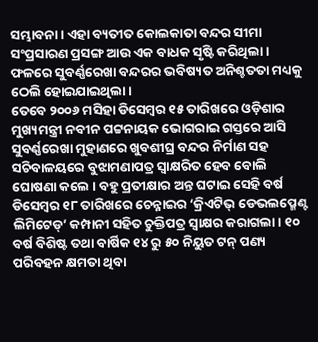ସମ୍ଭାବନା । ଏହା ବ୍ୟତୀତ କୋଲକାତା ବନ୍ଦର ସୀମା ସଂପ୍ରସାରଣ ପ୍ରସଙ୍ଗ ଆଉ ଏକ ବାଧକ ସୃଷ୍ଟି କରିଥିଲା । ଫଳରେ ସୁବର୍ଣ୍ଣରେଖା ବନ୍ଦରର ଭବିଷ୍ୟତ ଅନିଶ୍ଚତତା ମଧ୍ୟକୁ ଠେଲି ହୋଇଯାଇଥିଲା ।
ତେବେ ୨୦୦୬ ମସିହା ଡିସେମ୍ୱର ୧୫ ତାରିଖରେ ଓଡ଼ିଶାର ମୁଖ୍ୟମନ୍ତ୍ରୀ ନବୀନ ପଟ୍ଟନାୟକ ଭୋଗରାଇ ଗସ୍ତରେ ଆସି ସୁବର୍ଣ୍ଣରେଖା ମୁହାଣରେ ଖୁବଶୀଘ୍ର ବନ୍ଦର ନିର୍ମାଣ ସହ ସଚିବାଳୟରେ ବୁଝାମଣାପତ୍ର ସ୍ୱାକ୍ଷରିତ ହେବ ବୋଲି ଘୋଷଣା କଲେ । ବହୁ ପ୍ରତୀକ୍ଷାର ଅନ୍ତ ଘଟାଇ ସେହି ବର୍ଷ ଡିସେମ୍ୱର ୧୮ ତାରିଖରେ ଚେନ୍ନାଇର ‘କ୍ରିଏଟିଭ୍ ଡେଭଲପ୍ମେଣ୍ଟ ଲିମିଟେଡ୍’ କମ୍ପାନୀ ସହିତ ଚୁକ୍ତିପତ୍ର ସ୍ୱାକ୍ଷର କରାଗଲା । ୧୦ ବର୍ଷ ବିଶିଷ୍ଟ ତଥା ବାର୍ଷିକ ୧୪ ରୁ ୫୦ ନିୟୁତ ଟନ୍ ପଣ୍ୟ ପରିବହନ କ୍ଷମତା ଥିବା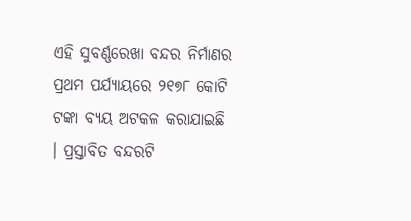ଏହି ସୁବର୍ଣ୍ଣରେଖା ବନ୍ଦର ନିର୍ମାଣର ପ୍ରଥମ ପର୍ଯ୍ୟାୟରେ ୨୧୭୮ କୋଟି ଟଙ୍କା ବ୍ୟୟ ଅଟକଳ କରାଯାଇଛି । ପ୍ରସ୍ତାବିତ ବନ୍ଦରଟି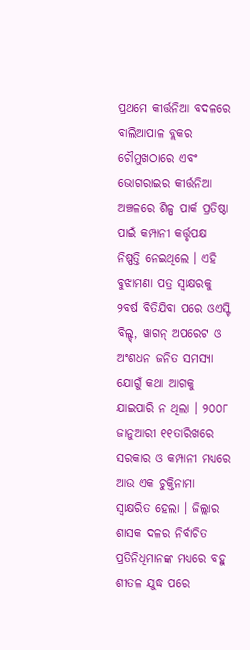ପ୍ରଥମେ କୀର୍ତ୍ତନିଆ ବଦଳରେ ବାଲିଆପାଳ ବ୍ଲକର ଚୌମୁଖଠାରେ ଏବଂ ଭୋଗରାଇର କୀର୍ତ୍ତନିଆ ଅଞ୍ଚଳରେ ଶିଳ୍ପ ପାର୍କ ପ୍ରତିଷ୍ଠା ପାଇଁ କମ୍ପାନୀ କର୍ତ୍ତୃପକ୍ଷ ନିଷ୍ପତ୍ତି ନେଇଥିଲେ । ଏହି ବୁଝାମଣା ପତ୍ର ସ୍ୱାକ୍ଷରକୁ ୨ବର୍ଷ ବିତିଯିବା ପରେ ଓଏସ୍ଟି ବିଲ୍ଡ୍, ୱାଗନ୍ ଅପରେଟ ଓ ଅଂଶଧନ ଜନିତ ସମସ୍ୟା ଯୋଗୁଁ କଥା ଆଗକୁ ଯାଇପାରି ନ ଥିଲା । ୨୦୦୮ ଜାନୁଆରୀ ୧୧ତାରିଖରେ ସରକାର ଓ କମ୍ପାନୀ ମଧ୍ୟରେ ଆଉ ଏକ ଚୁକ୍ତିନାମା ସ୍ୱାକ୍ଷରିତ ହେଲା । ଜିଲ୍ଲାର ଶାସକ ଦଳର ନିର୍ବାଚିତ ପ୍ରତିନିଧିମାନଙ୍କ ମଧ୍ୟରେ ବହୁ ଶୀତଳ ଯୁଦ୍ଧ ପରେ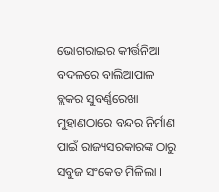ଭୋଗରାଇର କୀର୍ତ୍ତନିଆ ବଦଳରେ ବାଲିଆପାଳ ବ୍ଲକର ସୁବର୍ଣ୍ଣରେଖା ମୁହାଣଠାରେ ବନ୍ଦର ନିର୍ମାଣ ପାଇଁ ରାଜ୍ୟସରକାରଙ୍କ ଠାରୁ ସବୁଜ ସଂକେତ ମିଳିଲା ।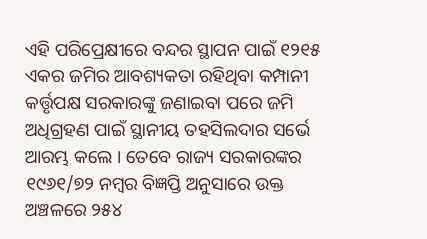ଏହି ପରିପ୍ରେକ୍ଷୀରେ ବନ୍ଦର ସ୍ଥାପନ ପାଇଁ ୧୨୧୫ ଏକର ଜମିର ଆବଶ୍ୟକତା ରହିଥିବା କମ୍ପାନୀ କର୍ତ୍ତୃପକ୍ଷ ସରକାରଙ୍କୁ ଜଣାଇବା ପରେ ଜମି ଅଧିଗ୍ରହଣ ପାଇଁ ସ୍ଥାନୀୟ ତହସିଲଦାର ସର୍ଭେ ଆରମ୍ଭ କଲେ । ତେବେ ରାଜ୍ୟ ସରକାରଙ୍କର ୧୯୬୧/୭୨ ନମ୍ୱର ବିଜ୍ଞପ୍ତି ଅନୁସାରେ ଉକ୍ତ ଅଞ୍ଚଳରେ ୨୫୪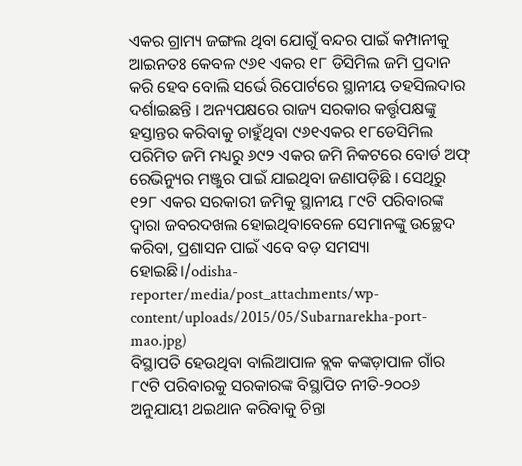ଏକର ଗ୍ରାମ୍ୟ ଜଙ୍ଗଲ ଥିବା ଯୋଗୁଁ ବନ୍ଦର ପାଇଁ କମ୍ପାନୀକୁ ଆଇନତଃ କେବଳ ୯୬୧ ଏକର ୧୮ ଡିସିମିଲ ଜମି ପ୍ରଦାନ କରି ହେବ ବୋଲି ସର୍ଭେ ରିପୋର୍ଟରେ ସ୍ଥାନୀୟ ତହସିଲଦାର ଦର୍ଶାଇଛନ୍ତି । ଅନ୍ୟପକ୍ଷରେ ରାଜ୍ୟ ସରକାର କର୍ତ୍ତୃପକ୍ଷଙ୍କୁ ହସ୍ତାନ୍ତର କରିବାକୁ ଚାହୁଁଥିବା ୯୬୧ଏକର ୧୮ଡେସିମିଲ ପରିମିତ ଜମି ମଧ୍ୟରୁ ୬୯୨ ଏକର ଜମି ନିକଟରେ ବୋର୍ଡ ଅଫ୍ ରେଭିନ୍ୟୁର ମଞ୍ଜୁର ପାଇଁ ଯାଇଥିବା ଜଣାପଡ଼ିଛି । ସେଥିରୁ ୧୨୮ ଏକର ସରକାରୀ ଜମିକୁ ସ୍ଥାନୀୟ ୮୯ଟି ପରିବାରଙ୍କ ଦ୍ୱାରା ଜବରଦଖଲ ହୋଇଥିବାବେଳେ ସେମାନଙ୍କୁ ଉଚ୍ଛେଦ କରିବା, ପ୍ରଶାସନ ପାଇଁ ଏବେ ବଡ଼ ସମସ୍ୟା ହୋଇଛି।/odisha-reporter/media/post_attachments/wp-content/uploads/2015/05/Subarnarekha-port-mao.jpg)
ବିସ୍ଥାପତି ହେଉଥିବା ବାଲିଆପାଳ ବ୍ଲକ କଙ୍କଡ଼ାପାଳ ଗାଁର ୮୯ଟି ପରିବାରକୁ ସରକାରଙ୍କ ବିସ୍ଥାପିତ ନୀତି-୨୦୦୬ ଅନୁଯାୟୀ ଥଇଥାନ କରିବାକୁ ଚିନ୍ତା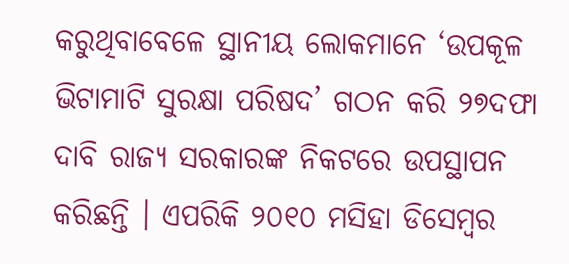କରୁଥିବାବେଳେ ସ୍ଥାନୀୟ ଲୋକମାନେ ‘ଉପକୂଳ ଭିଟାମାଟି ସୁରକ୍ଷା ପରିଷଦ’ ଗଠନ କରି ୨୭ଦଫା ଦାବି ରାଜ୍ୟ ସରକାରଙ୍କ ନିକଟରେ ଉପସ୍ଥାପନ କରିଛନ୍ତି । ଏପରିକି ୨୦୧୦ ମସିହା ଡିସେମ୍ୱର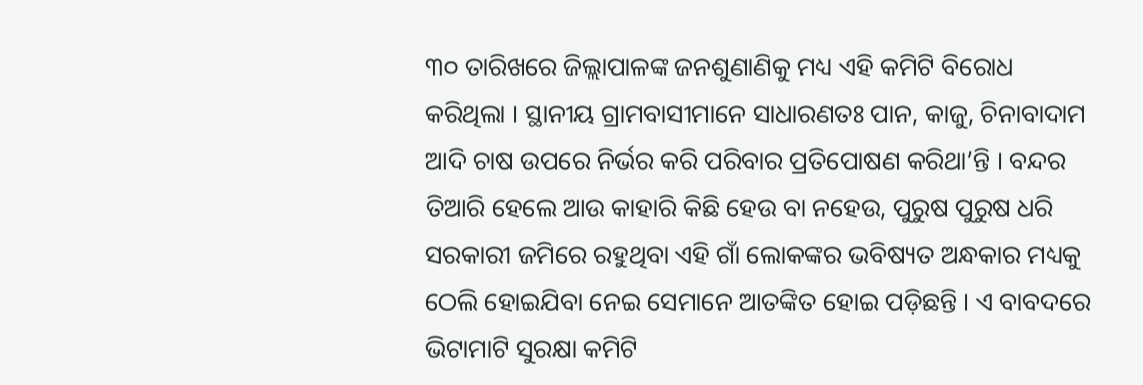୩୦ ତାରିଖରେ ଜିଲ୍ଲାପାଳଙ୍କ ଜନଶୁଣାଣିକୁ ମଧ୍ୟ ଏହି କମିଟି ବିରୋଧ କରିଥିଲା । ସ୍ଥାନୀୟ ଗ୍ରାମବାସୀମାନେ ସାଧାରଣତଃ ପାନ, କାଜୁ, ଚିନାବାଦାମ ଆଦି ଚାଷ ଉପରେ ନିର୍ଭର କରି ପରିବାର ପ୍ରତିପୋଷଣ କରିଥା’ନ୍ତି । ବନ୍ଦର ତିଆରି ହେଲେ ଆଉ କାହାରି କିଛି ହେଉ ବା ନହେଉ, ପୁରୁଷ ପୁରୁଷ ଧରି ସରକାରୀ ଜମିରେ ରହୁଥିବା ଏହି ଗାଁ ଲୋକଙ୍କର ଭବିଷ୍ୟତ ଅନ୍ଧକାର ମଧ୍ୟକୁ ଠେଲି ହୋଇଯିବା ନେଇ ସେମାନେ ଆତଙ୍କିତ ହୋଇ ପଡ଼ିଛନ୍ତି । ଏ ବାବଦରେ ଭିଟାମାଟି ସୁରକ୍ଷା କମିଟି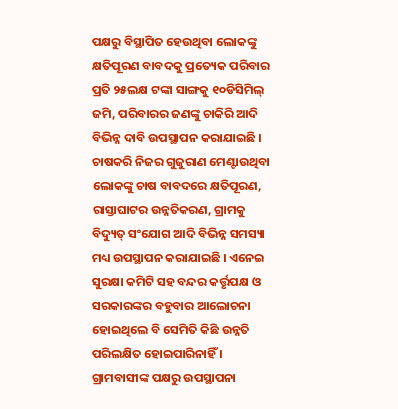ପକ୍ଷରୁ ବିସ୍ଥାପିତ ହେଉଥିବା ଲୋକଙ୍କୁ କ୍ଷତିପୂରଣ ବାବଦକୁ ପ୍ରତ୍ୟେକ ପରିବାର ପ୍ରତି ୨୫ଲକ୍ଷ ଟଙ୍କା ସାଙ୍ଗକୁ ୧୦ଡିସିମିଲ୍ ଜମି, ପରିବାରର ଜଣଙ୍କୁ ଚାକିରି ଆଦି ବିଭିନ୍ନ ଦାବି ଉପସ୍ଥାପନ କରାଯାଇଛି । ଚାଷକରି ନିଜର ଗୁଜୁରାଣ ମେଣ୍ଟାଉଥିବା ଲୋକଙ୍କୁ ଚାଷ ବାବଦରେ କ୍ଷତିପୂରଣ, ରାସ୍ତାଘାଟର ଉନ୍ନତିକରଣ, ଗ୍ରାମକୁ ବିଦ୍ୟୁତ୍ ସଂଯୋଗ ଆଦି ବିଭିନ୍ନ ସମସ୍ୟା ମଧ୍ୟ ଉପସ୍ଥାପନ କରାଯାଇଛି । ଏନେଇ ସୁରକ୍ଷା କମିଟି ସହ ବନ୍ଦର କର୍ତ୍ତୃପକ୍ଷ ଓ ସରକାରଙ୍କର ବହୁବାର ଆଲୋଚନା ହୋଇଥିଲେ ବି ସେମିତି କିଛି ଉନ୍ନତି ପରିଲକ୍ଷିତ ହୋଇପାରିନାହିଁ ।
ଗ୍ରାମବାସୀଙ୍କ ପକ୍ଷରୁ ଉପସ୍ଥାପନା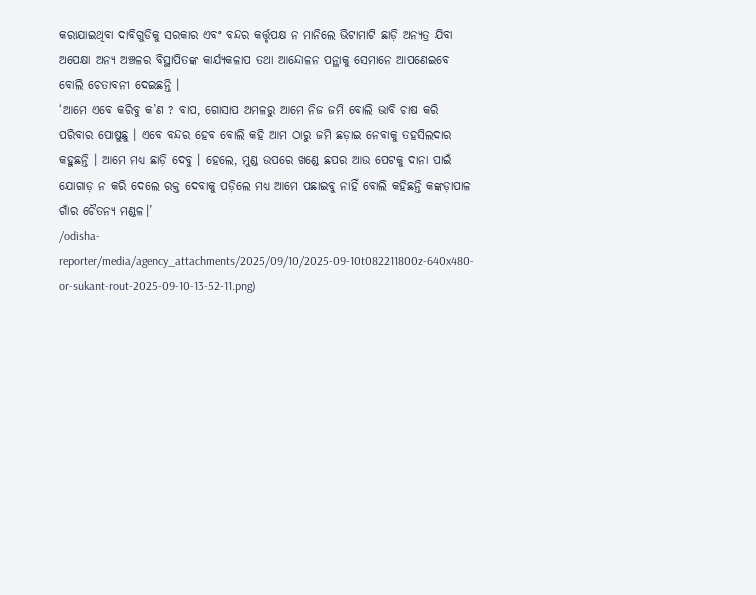କରାଯାଇଥିବା ଦାବିଗୁଡିକୁ ସରକାର ଏବଂ ବନ୍ଦର କର୍ତ୍ତୃପକ୍ଷ ନ ମାନିଲେ ଭିଟାମାଟି ଛାଡ଼ି ଅନ୍ୟତ୍ର ଯିବା ଅପେକ୍ଷା ଅନ୍ୟ ଅଞ୍ଚଳର ବିସ୍ଥାପିତଙ୍କ କାର୍ଯ୍ୟକଳାପ ତଥା ଆନ୍ଦୋଳନ ପନ୍ଥାକୁ ସେମାନେ ଆପଣେଇବେ ବୋଲି ଚେତାବନୀ ଦେଇଛନ୍ତି ।
‘ଆମେ ଏବେ କରିବୁ କ’ଣ ? ବାପ, ଗୋସାପ ଅମଳରୁ ଆମେ ନିଜ ଜମି ବୋଲି ଭାବି ଚାଷ କରି ପରିବାର ପୋଷୁଛୁ । ଏବେ ବନ୍ଦର ହେବ ବୋଲି କହି ଆମ ଠାରୁ ଜମି ଛଡ଼ାଇ ନେବାକୁ ତହସିଲଦାର କହୁଛନ୍ତି । ଆମେ ମଧ୍ୟ ଛାଡ଼ି ଦେବୁ । ହେଲେ, ମୁଣ୍ଡ ଉପରେ ଖଣ୍ଡେ ଛପର ଆଉ ପେଟକୁ ଦାନା ପାଇଁ ଯୋଗାଡ଼ ନ କରି ଦେଲେ ରକ୍ତ ଦେବାକୁ ପଡ଼ିଲେ ମଧ୍ୟ ଆମେ ପଛାଇବୁ ନାହିଁ ବୋଲି କହିଛନ୍ତି କଙ୍କଡ଼ାପାଳ ଗାଁର ଚୈତନ୍ୟ ମଣ୍ଡଳ।’
/odisha-reporter/media/agency_attachments/2025/09/10/2025-09-10t082211800z-640x480-or-sukant-rout-2025-09-10-13-52-11.png)